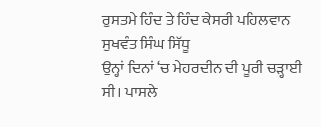ਰੁਸਤਮੇ ਹਿੰਦ ਤੇ ਹਿੰਦ ਕੇਸਰੀ ਪਹਿਲਵਾਨ
ਸੁਖਵੰਤ ਸਿੰਘ ਸਿੱਧੂ
ਉਨ੍ਹਾਂ ਦਿਨਾਂ ‘ਚ ਮੇਹਰਦੀਨ ਦੀ ਪੂਰੀ ਚੜ੍ਹਾਈ ਸੀ। ਪਾਸਲੇ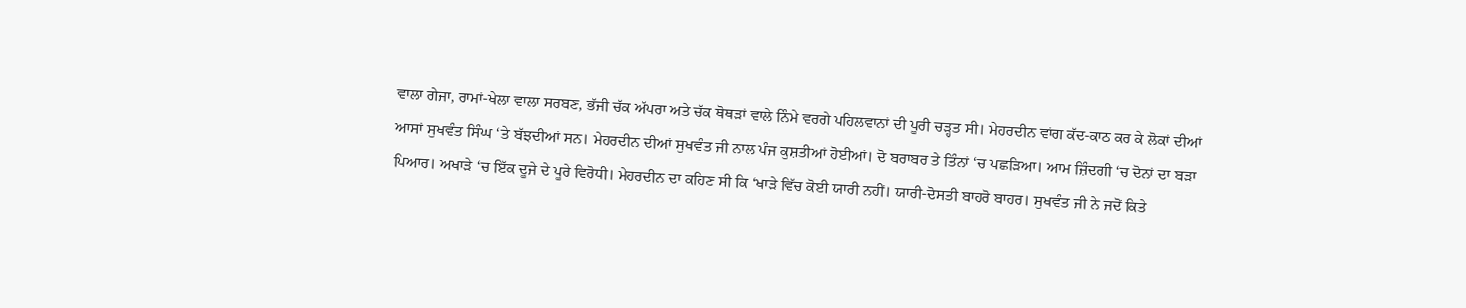ਵਾਲਾ ਗੇਜਾ, ਰਾਮਾਂ-ਖੇਲਾ ਵਾਲਾ ਸਰਬਣ, ਭੱਜੀ ਚੱਕ ਅੱਪਰਾ ਅਤੇ ਚੱਕ ਥੋਥੜਾਂ ਵਾਲੇ ਨਿੰਮੇ ਵਰਗੇ ਪਹਿਲਵਾਨਾਂ ਦੀ ਪੂਰੀ ਚੜ੍ਹਤ ਸੀ। ਮੇਹਰਦੀਨ ਵਾਂਗ ਕੱਦ-ਕਾਠ ਕਰ ਕੇ ਲੋਕਾਂ ਦੀਆਂ ਆਸਾਂ ਸੁਖਵੰਤ ਸਿੰਘ ‘ਤੇ ਬੱਝਦੀਆਂ ਸਨ। ਮੇਹਰਦੀਨ ਦੀਆਂ ਸੁਖਵੰਤ ਜੀ ਨਾਲ ਪੰਜ ਕੁਸ਼ਤੀਆਂ ਹੋਈਆਂ। ਦੋ ਬਰਾਬਰ ਤੇ ਤਿੰਨਾਂ ‘ਚ ਪਛੜਿਆ। ਆਮ ਜ਼ਿੰਦਗੀ ‘ਚ ਦੋਨਾਂ ਦਾ ਬੜਾ ਪਿਆਰ। ਅਖਾੜੇ ‘ਚ ਇੱਕ ਦੂਜੇ ਦੇ ਪੂਰੇ ਵਿਰੋਧੀ। ਮੇਹਰਦੀਨ ਦਾ ਕਹਿਣ ਸੀ ਕਿ ‘ਖਾੜੇ ਵਿੱਚ ਕੋਈ ਯਾਰੀ ਨਹੀਂ। ਯਾਰੀ-ਦੋਸਤੀ ਬਾਹਰੋ ਬਾਹਰ। ਸੁਖਵੰਤ ਜੀ ਨੇ ਜਦੋਂ ਕਿਤੇ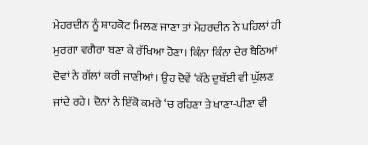ਮੇਹਰਦੀਨ ਨੂੰ ਸ਼ਾਹਕੋਟ ਮਿਲਣ ਜਾਣਾ ਤਾਂ ਮੇਹਰਦੀਨ ਨੇ ਪਹਿਲਾਂ ਹੀ ਮੁਰਗਾ ਵਗੈਰਾ ਬਣਾ ਕੇ ਰੱਖਿਆ ਹੋਣਾ। ਕਿੰਨਾ ਕਿੰਨਾ ਦੇਰ ਬੈਠਿਆਂ ਦੋਵਾਂ ਨੇ ਗੱਲਾਂ ਕਰੀ ਜਾਣੀਆਂ। ਉਹ ਦੋਵੇਂ ‘ਕੱਠੇ ਦੁਬੱਈ ਵੀ ਘੁੱਲਣ ਜਾਂਦੇ ਰਹੇ। ਦੋਨਾਂ ਨੇ ਇੱਕੋ ਕਮਰੇ ‘ਚ ਰਹਿਣਾ ਤੇ ਖਾਣਾ-ਪੀਣਾ ਵੀ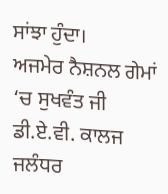ਸਾਂਝਾ ਹੁੰਦਾ।
ਅਜਮੇਰ ਨੈਸ਼ਨਲ ਗੇਮਾਂ ‘ਚ ਸੁਖਵੰਤ ਜੀ ਡੀ.ਏ.ਵੀ. ਕਾਲਜ ਜਲੰਧਰ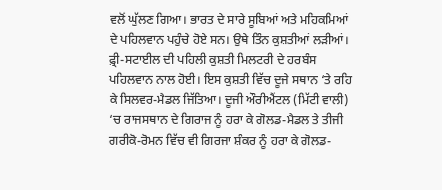ਵਲੋਂ ਘੁੱਲਣ ਗਿਆ। ਭਾਰਤ ਦੇ ਸਾਰੇ ਸੂਬਿਆਂ ਅਤੇ ਮਹਿਕਮਿਆਂ ਦੇ ਪਹਿਲਵਾਨ ਪਹੁੰਚੇ ਹੋਏ ਸਨ। ਉਥੇ ਤਿੰਨ ਕੁਸ਼ਤੀਆਂ ਲੜੀਆਂ। ਫ਼੍ਰੀ-ਸਟਾਈਲ ਦੀ ਪਹਿਲੀ ਕੁਸ਼ਤੀ ਮਿਲਟਰੀ ਦੇ ਹਰਬੰਸ ਪਹਿਲਵਾਨ ਨਾਲ ਹੋਈ। ਇਸ ਕੁਸ਼ਤੀ ਵਿੱਚ ਦੂਜੇ ਸਥਾਨ ‘ਤੇ ਰਹਿ ਕੇ ਸਿਲਵਰ-ਮੈਡਲ ਜਿੱਤਿਆ। ਦੂਜੀ ਔਰੀਐਂਟਲ (ਮਿੱਟੀ ਵਾਲੀ) ‘ਚ ਰਾਜਸਥਾਨ ਦੇ ਗਿਰਾਜ ਨੂੰ ਹਰਾ ਕੇ ਗੋਲਡ-ਮੈਡਲ ਤੇ ਤੀਜੀ ਗਰੀਕੋ-ਰੋਮਨ ਵਿੱਚ ਵੀ ਗਿਰਜਾ ਸ਼ੰਕਰ ਨੂੰ ਹਰਾ ਕੇ ਗੋਲਡ-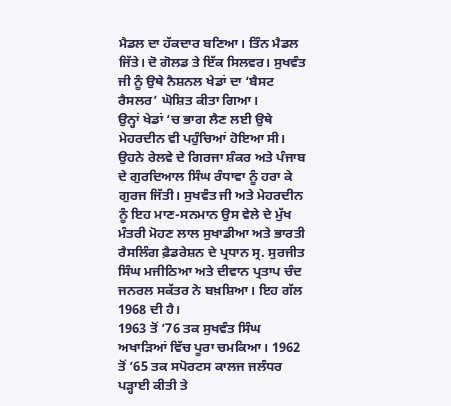ਮੈਡਲ ਦਾ ਹੱਕਦਾਰ ਬਣਿਆ। ਤਿੰਨ ਮੈਡਲ ਜਿੱਤੇ। ਦੋ ਗੋਲਡ ਤੇ ਇੱਕ ਸਿਲਵਰ। ਸੁਖਵੰਤ ਜੀ ਨੂੰ ਉਥੇ ਨੈਸ਼ਨਲ ਖੇਡਾਂ ਦਾ ‘ਬੈਸਟ ਰੈਸਲਰ’ ਘੋਸ਼ਿਤ ਕੀਤਾ ਗਿਆ।
ਉਨ੍ਹਾਂ ਖੇਡਾਂ ‘ਚ ਭਾਗ ਲੈਣ ਲਈ ਉਥੇ ਮੇਹਰਦੀਨ ਵੀ ਪਹੁੰਚਿਆਂ ਹੋਇਆ ਸੀ। ਉਹਨੇ ਰੇਲਵੇ ਦੇ ਗਿਰਜਾ ਸ਼ੰਕਰ ਅਤੇ ਪੰਜਾਬ ਦੇ ਗੁਰਦਿਆਲ ਸਿੰਘ ਰੰਧਾਵਾ ਨੂੰ ਹਰਾ ਕੇ ਗੁਰਜ ਜਿੱਤੀ। ਸੁਖਵੰਤ ਜੀ ਅਤੇ ਮੇਹਰਦੀਨ ਨੂੰ ਇਹ ਮਾਣ-ਸਨਮਾਨ ਉਸ ਵੇਲੇ ਦੇ ਮੁੱਖ ਮੰਤਰੀ ਮੋਹਣ ਲਾਲ ਸੁਖਾਡੀਆ ਅਤੇ ਭਾਰਤੀ ਰੈਸਲਿੰਗ ਫ਼ੈਡਰੇਸ਼ਨ ਦੇ ਪ੍ਰਧਾਨ ਸ੍ਰ. ਸੁਰਜੀਤ ਸਿੰਘ ਮਜੀਠਿਆ ਅਤੇ ਦੀਵਾਨ ਪ੍ਰਤਾਪ ਚੰਦ ਜਨਰਲ ਸਕੱਤਰ ਨੇ ਬਖ਼ਸ਼ਿਆ। ਇਹ ਗੱਲ 1968 ਦੀ ਹੈ।
1963 ਤੋਂ ’76 ਤਕ ਸੁਖਵੰਤ ਸਿੰਘ ਅਖਾੜਿਆਂ ਵਿੱਚ ਪੂਰਾ ਚਮਕਿਆ। 1962 ਤੋਂ ’65 ਤਕ ਸਪੋਰਟਸ ਕਾਲਜ ਜਲੰਧਰ ਪੜ੍ਹਾਈ ਕੀਤੀ ਤੇ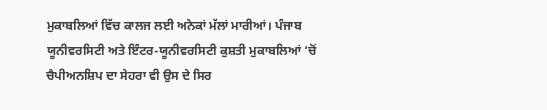ਮੁਕਾਬਲਿਆਂ ਵਿੱਚ ਕਾਲਜ ਲਈ ਅਨੇਕਾਂ ਮੱਲਾਂ ਮਾਰੀਆਂ। ਪੰਜਾਬ ਯੂਨੀਵਰਸਿਟੀ ਅਤੇ ਇੰਟਰ-ਯੂਨੀਵਰਸਿਟੀ ਕੁਸ਼ਤੀ ਮੁਕਾਬਲਿਆਂ ‘ਚੋਂ ਚੈਪੀਅਨਸ਼ਿਪ ਦਾ ਸੇਹਰਾ ਵੀ ਉਸ ਦੇ ਸਿਰ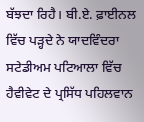ਬੱਝਦਾ ਰਿਹੈ। ਬੀ.ਏ. ਫ਼ਾਈਨਲ ਵਿੱਚ ਪੜ੍ਹਦੇ ਨੇ ਯਾਦਵਿੰਦਰਾ ਸਟੇਡੀਅਮ ਪਟਿਆਲਾ ਵਿੱਚ ਹੈਵੀਵੇਟ ਦੇ ਪ੍ਰਸਿੱਧ ਪਹਿਲਵਾਨ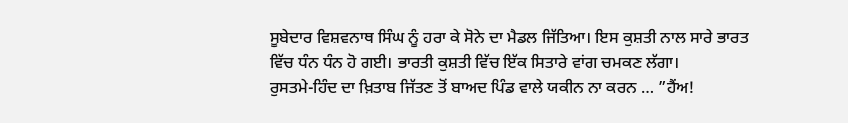ਸੂਬੇਦਾਰ ਵਿਸ਼ਵਨਾਥ ਸਿੰਘ ਨੂੰ ਹਰਾ ਕੇ ਸੋਨੇ ਦਾ ਮੈਡਲ ਜਿੱਤਿਆ। ਇਸ ਕੁਸ਼ਤੀ ਨਾਲ ਸਾਰੇ ਭਾਰਤ ਵਿੱਚ ਧੰਨ ਧੰਨ ਹੋ ਗਈ। ਭਾਰਤੀ ਕੁਸ਼ਤੀ ਵਿੱਚ ਇੱਕ ਸਿਤਾਰੇ ਵਾਂਗ ਚਮਕਣ ਲੱਗਾ।
ਰੁਸਤਮੇ-ਹਿੰਦ ਦਾ ਖ਼ਿਤਾਬ ਜਿੱਤਣ ਤੋਂ ਬਾਅਦ ਪਿੰਡ ਵਾਲੇ ਯਕੀਨ ਨਾ ਕਰਨ … ”ਹੈਂਅ!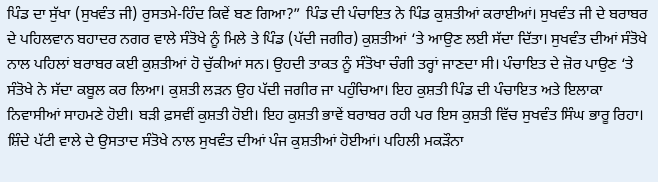ਪਿੰਡ ਦਾ ਸੁੱਖਾ (ਸੁਖਵੰਤ ਜੀ) ਰੁਸਤਮੇ-ਹਿੰਦ ਕਿਵੇਂ ਬਣ ਗਿਆ?” ਪਿੰਡ ਦੀ ਪੰਚਾਇਤ ਨੇ ਪਿੰਡ ਕੁਸ਼ਤੀਆਂ ਕਰਾਈਆਂ। ਸੁਖਵੰਤ ਜੀ ਦੇ ਬਰਾਬਰ ਦੇ ਪਹਿਲਵਾਨ ਬਹਾਦਰ ਨਗਰ ਵਾਲੇ ਸੰਤੋਖੇ ਨੂੰ ਮਿਲੇ ਤੇ ਪਿੰਡ (ਪੱਦੀ ਜਗੀਰ) ਕੁਸ਼ਤੀਆਂ ‘ਤੇ ਆਉਣ ਲਈ ਸੱਦਾ ਦਿੱਤਾ। ਸੁਖਵੰਤ ਦੀਆਂ ਸੰਤੋਖੇ ਨਾਲ ਪਹਿਲਾਂ ਬਰਾਬਰ ਕਈ ਕੁਸ਼ਤੀਆਂ ਹੋ ਚੁੱਕੀਆਂ ਸਨ। ਉਹਦੀ ਤਾਕਤ ਨੂੰ ਸੰਤੋਖਾ ਚੰਗੀ ਤਰ੍ਹਾਂ ਜਾਣਦਾ ਸੀ। ਪੰਚਾਇਤ ਦੇ ਜ਼ੋਰ ਪਾਉਣ ‘ਤੇ ਸੰਤੋਖੇ ਨੇ ਸੱਦਾ ਕਬੂਲ ਕਰ ਲਿਆ। ਕੁਸ਼ਤੀ ਲੜਨ ਉਹ ਪੱਦੀ ਜਗੀਰ ਜਾ ਪਹੁੰਚਿਆ। ਇਹ ਕੁਸ਼ਤੀ ਪਿੰਡ ਦੀ ਪੰਚਾਇਤ ਅਤੇ ਇਲਾਕਾ ਨਿਵਾਸੀਆਂ ਸਾਹਮਣੇ ਹੋਈ। ਬੜੀ ਫ਼ਸਵੀਂ ਕੁਸ਼ਤੀ ਹੋਈ। ਇਹ ਕੁਸ਼ਤੀ ਭਾਵੇਂ ਬਰਾਬਰ ਰਹੀ ਪਰ ਇਸ ਕੁਸ਼ਤੀ ਵਿੱਚ ਸੁਖਵੰਤ ਸਿੰਘ ਭਾਰੂ ਰਿਹਾ।
ਸ਼ਿੰਦੇ ਪੱਟੀ ਵਾਲੇ ਦੇ ਉਸਤਾਦ ਸੰਤੋਖੇ ਨਾਲ ਸੁਖਵੰਤ ਦੀਆਂ ਪੰਜ ਕੁਸ਼ਤੀਆਂ ਹੋਈਆਂ। ਪਹਿਲੀ ਮਕੜੌਨਾ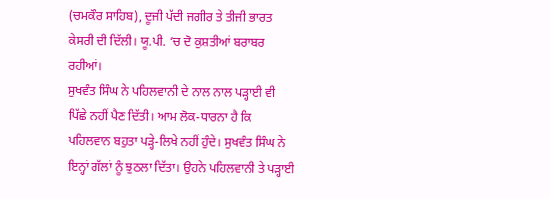(ਚਮਕੌਰ ਸਾਹਿਬ), ਦੂਜੀ ਪੱਦੀ ਜਗੀਰ ਤੇ ਤੀਜੀ ਭਾਰਤ ਕੇਸਰੀ ਦੀ ਦਿੱਲੀ। ਯੂ.ਪੀ. ‘ਚ ਦੋ ਕੁਸ਼ਤੀਆਂ ਬਰਾਬਰ ਰਹੀਆਂ।
ਸੁਖਵੰਤ ਸਿੰਘ ਨੇ ਪਹਿਲਵਾਨੀ ਦੇ ਨਾਲ ਨਾਲ ਪੜ੍ਹਾਈ ਵੀ ਪਿੱਛੇ ਨਹੀਂ ਪੈਣ ਦਿੱਤੀ। ਆਮ ਲੋਕ-ਧਾਰਨਾ ਹੈ ਕਿ ਪਹਿਲਵਾਨ ਬਹੁਤਾ ਪੜ੍ਹੇ-ਲਿਖੇ ਨਹੀਂ ਹੁੰਦੇ। ਸੁਖਵੰਤ ਸਿੰਘ ਨੇ ਇਨ੍ਹਾਂ ਗੱਲਾਂ ਨੂੰ ਝੁਠਲਾ ਦਿੱਤਾ। ਉਹਨੇ ਪਹਿਲਵਾਨੀ ਤੇ ਪੜ੍ਹਾਈ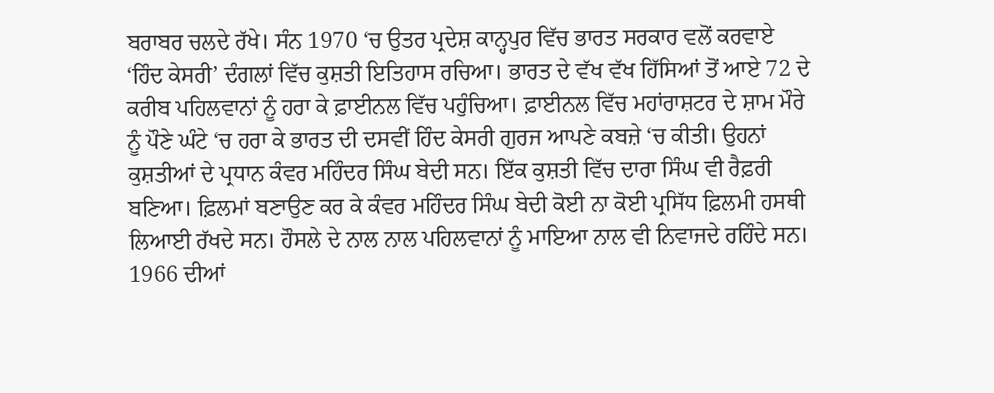ਬਰਾਬਰ ਚਲਦੇ ਰੱਖੇ। ਸੰਨ 1970 ‘ਚ ਉਤਰ ਪ੍ਰਦੇਸ਼ ਕਾਨ੍ਹਪੁਰ ਵਿੱਚ ਭਾਰਤ ਸਰਕਾਰ ਵਲੋਂ ਕਰਵਾਏ ‘ਹਿੰਦ ਕੇਸਰੀ’ ਦੰਗਲਾਂ ਵਿੱਚ ਕੁਸ਼ਤੀ ਇਤਿਹਾਸ ਰਚਿਆ। ਭਾਰਤ ਦੇ ਵੱਖ ਵੱਖ ਹਿੱਸਿਆਂ ਤੋਂ ਆਏ 72 ਦੇ ਕਰੀਬ ਪਹਿਲਵਾਨਾਂ ਨੂੰ ਹਰਾ ਕੇ ਫ਼ਾਈਨਲ ਵਿੱਚ ਪਹੁੰਚਿਆ। ਫ਼ਾਈਨਲ ਵਿੱਚ ਮਹਾਂਰਾਸ਼ਟਰ ਦੇ ਸ਼ਾਮ ਮੌਰੇ ਨੂੰ ਪੌਣੇ ਘੰਟੇ ‘ਚ ਹਰਾ ਕੇ ਭਾਰਤ ਦੀ ਦਸਵੀਂ ਹਿੰਦ ਕੇਸਰੀ ਗੁਰਜ ਆਪਣੇ ਕਬਜ਼ੇ ‘ਚ ਕੀਤੀ। ਉਹਨਾਂ ਕੁਸ਼ਤੀਆਂ ਦੇ ਪ੍ਰਧਾਨ ਕੰਵਰ ਮਹਿੰਦਰ ਸਿੰਘ ਬੇਦੀ ਸਨ। ਇੱਕ ਕੁਸ਼ਤੀ ਵਿੱਚ ਦਾਰਾ ਸਿੰਘ ਵੀ ਰੈਫ਼ਰੀ ਬਣਿਆ। ਫ਼ਿਲਮਾਂ ਬਣਾਉਣ ਕਰ ਕੇ ਕੰਵਰ ਮਹਿੰਦਰ ਸਿੰਘ ਬੇਦੀ ਕੋਈ ਨਾ ਕੋਈ ਪ੍ਰਸਿੱਧ ਫ਼ਿਲਮੀ ਹਸਥੀ ਲਿਆਈ ਰੱਖਦੇ ਸਨ। ਹੌਸਲੇ ਦੇ ਨਾਲ ਨਾਲ ਪਹਿਲਵਾਨਾਂ ਨੂੰ ਮਾਇਆ ਨਾਲ ਵੀ ਨਿਵਾਜਦੇ ਰਹਿੰਦੇ ਸਨ।
1966 ਦੀਆਂ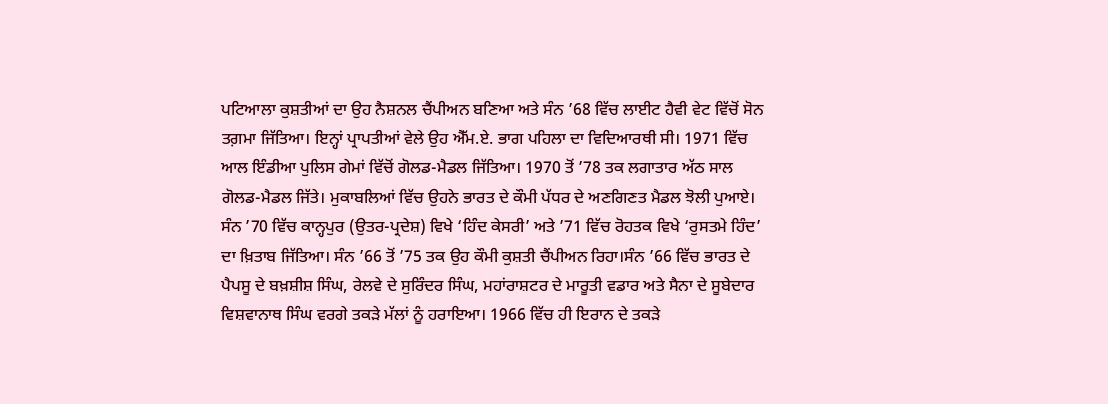ਪਟਿਆਲਾ ਕੁਸ਼ਤੀਆਂ ਦਾ ਉਹ ਨੈਸ਼ਨਲ ਚੈਂਪੀਅਨ ਬਣਿਆ ਅਤੇ ਸੰਨ ’68 ਵਿੱਚ ਲਾਈਟ ਹੈਵੀ ਵੇਟ ਵਿੱਚੋਂ ਸੋਨ ਤਗ਼ਮਾ ਜਿੱਤਿਆ। ਇਨ੍ਹਾਂ ਪ੍ਰਾਪਤੀਆਂ ਵੇਲੇ ਉਹ ਐੱਮ.ਏ. ਭਾਗ ਪਹਿਲਾ ਦਾ ਵਿਦਿਆਰਥੀ ਸੀ। 1971 ਵਿੱਚ ਆਲ ਇੰਡੀਆ ਪੁਲਿਸ ਗੇਮਾਂ ਵਿੱਚੋਂ ਗੋਲਡ-ਮੈਡਲ ਜਿੱਤਿਆ। 1970 ਤੋਂ ’78 ਤਕ ਲਗਾਤਾਰ ਅੱਠ ਸਾਲ ਗੋਲਡ-ਮੈਡਲ ਜਿੱਤੇ। ਮੁਕਾਬਲਿਆਂ ਵਿੱਚ ਉਹਨੇ ਭਾਰਤ ਦੇ ਕੌਮੀ ਪੱਧਰ ਦੇ ਅਣਗਿਣਤ ਮੈਡਲ ਝੋਲੀ ਪੁਆਏ। ਸੰਨ ’70 ਵਿੱਚ ਕਾਨ੍ਹਪੁਰ (ਉਤਰ-ਪ੍ਰਦੇਸ਼) ਵਿਖੇ ‘ਹਿੰਦ ਕੇਸਰੀ’ ਅਤੇ ’71 ਵਿੱਚ ਰੋਹਤਕ ਵਿਖੇ ‘ਰੁਸਤਮੇ ਹਿੰਦ’ ਦਾ ਖ਼ਿਤਾਬ ਜਿੱਤਿਆ। ਸੰਨ ’66 ਤੋਂ ’75 ਤਕ ਉਹ ਕੌਮੀ ਕੁਸ਼ਤੀ ਚੈਂਪੀਅਨ ਰਿਹਾ।ਸੰਨ ’66 ਵਿੱਚ ਭਾਰਤ ਦੇ ਪੈਪਸੂ ਦੇ ਬਖ਼ਸ਼ੀਸ਼ ਸਿੰਘ, ਰੇਲਵੇ ਦੇ ਸੁਰਿੰਦਰ ਸਿੰਘ, ਮਹਾਂਰਾਸ਼ਟਰ ਦੇ ਮਾਰੂਤੀ ਵਡਾਰ ਅਤੇ ਸੈਨਾ ਦੇ ਸੂਬੇਦਾਰ ਵਿਸ਼ਵਾਨਾਥ ਸਿੰਘ ਵਰਗੇ ਤਕੜੇ ਮੱਲਾਂ ਨੂੰ ਹਰਾਇਆ। 1966 ਵਿੱਚ ਹੀ ਇਰਾਨ ਦੇ ਤਕੜੇ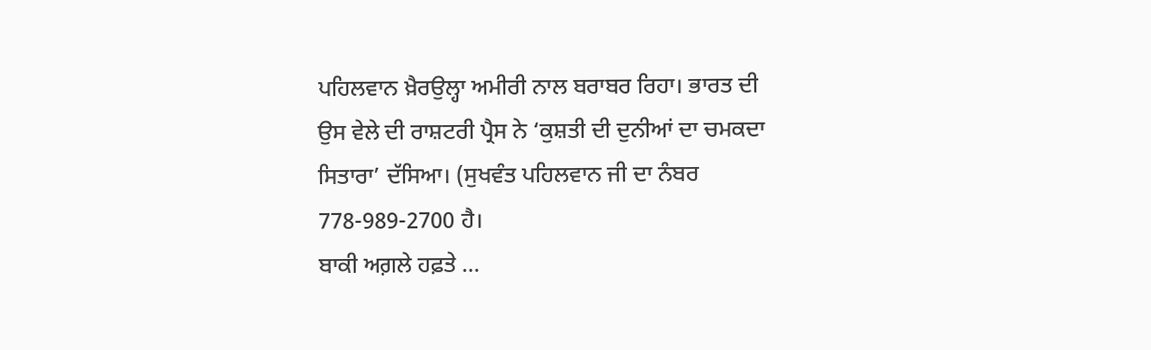ਪਹਿਲਵਾਨ ਖ਼ੈਰਉਲ੍ਹਾ ਅਮੀਰੀ ਨਾਲ ਬਰਾਬਰ ਰਿਹਾ। ਭਾਰਤ ਦੀ ਉਸ ਵੇਲੇ ਦੀ ਰਾਸ਼ਟਰੀ ਪ੍ਰੈਸ ਨੇ ‘ਕੁਸ਼ਤੀ ਦੀ ਦੁਨੀਆਂ ਦਾ ਚਮਕਦਾ ਸਿਤਾਰਾ’ ਦੱਸਿਆ। (ਸੁਖਵੰਤ ਪਹਿਲਵਾਨ ਜੀ ਦਾ ਨੰਬਰ 778-989-2700 ਹੈ।
ਬਾਕੀ ਅਗ਼ਲੇ ਹਫ਼ਤੇ …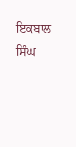ਇਕਬਾਲ ਸਿੰਘ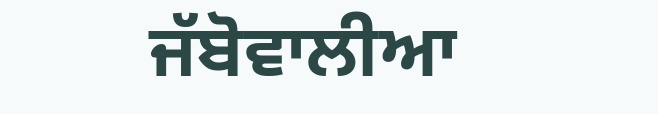ਜੱਬੋਵਾਲੀਆ